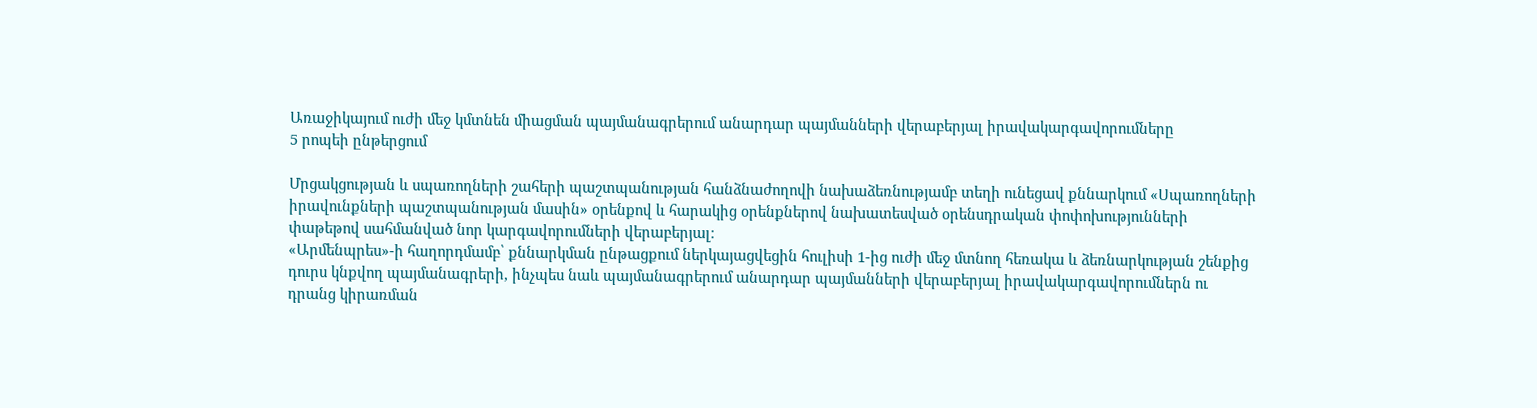Առաջիկայում ուժի մեջ կմտնեն միացման պայմանագրերում անարդար պայմանների վերաբերյալ իրավակարգավորումները
5 րոպեի ընթերցում

Մրցակցության և սպառողների շահերի պաշտպանության հանձնաժողովի նախաձեռնությամբ տեղի ունեցավ քննարկում «Սպառողների իրավունքների պաշտպանության մասին» օրենքով և հարակից օրենքներով նախատեսված օրենսդրական փոփոխությունների փաթեթով սահմանված նոր կարգավորումների վերաբերյալ։
«Արմենպրես»-ի հաղորդմամբ՝ քննարկման ընթացքում ներկայացվեցին հուլիսի 1-ից ուժի մեջ մտնող հեռակա և ձեռնարկության շենքից դուրս կնքվող պայմանագրերի, ինչպես նաև պայմանագրերում անարդար պայմանների վերաբերյալ իրավակարգավորումներն ու դրանց կիրառման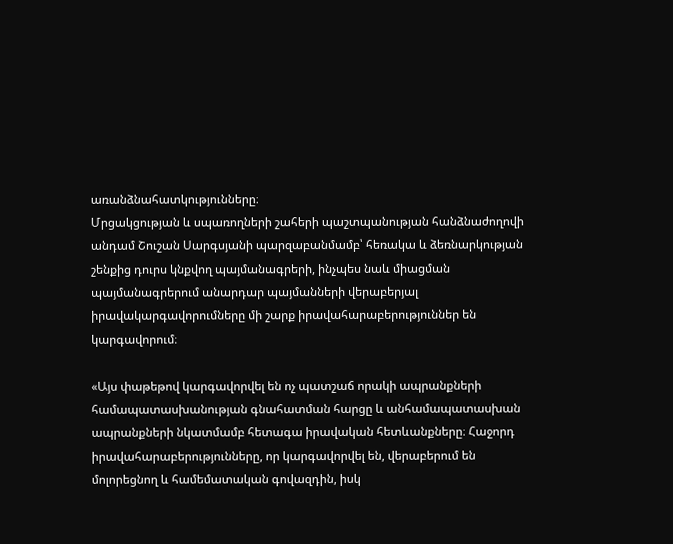առանձնահատկությունները։
Մրցակցության և սպառողների շահերի պաշտպանության հանձնաժողովի անդամ Շուշան Սարգսյանի պարզաբանմամբ՝ հեռակա և ձեռնարկության շենքից դուրս կնքվող պայմանագրերի, ինչպես նաև միացման պայմանագրերում անարդար պայմանների վերաբերյալ իրավակարգավորումները մի շարք իրավահարաբերություններ են կարգավորում։

«Այս փաթեթով կարգավորվել են ոչ պատշաճ որակի ապրանքների համապատասխանության գնահատման հարցը և անհամապատասխան ապրանքների նկատմամբ հետագա իրավական հետևանքները։ Հաջորդ իրավահարաբերությունները, որ կարգավորվել են, վերաբերում են մոլորեցնող և համեմատական գովազդին, իսկ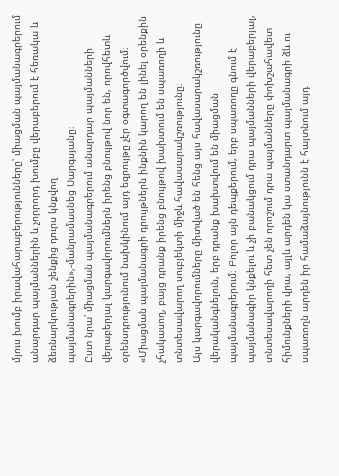մյուս խումբ իրավահարաբերությունները՝ միացման պայմանագրերում անարդար պայմաններին և չորրորդ խումբը վերաբերում է հեռակա և ձեռնարկության շենքից դուրս կնքվող պայմանագրերին»,-մանրամասնեց Սարգսյանը։
Ըստ նրա՝ միացման պայմանագրերում անարդար պայմանների վերաբերյալ կարգավորումներն իրենց բնույթով նոր են, որովհետև օրենսդրությունում նախկինում այդ եզրույթը չէր օգտագործվում։
«Միացման պայմանագրի դրույթներն ինքնին կարող են լինել օրենքին չհակասող, բայց դրանք իրենց բնույթով խախտում են սպառողի և տնտեսավարող սուբյեկտի միջև հավասարակշռությունը։
Այս կարգավորումները միտված են հենց այս հավասարակշռությունը վերականգնելուն, երբ դրանք խախտվում են միացման պայմանագրերում։ Բոլոր այն դեպքերում, երբ սպառողը գնում է պայմանագիր կնքելու և չի բանակցում դրա պայմանների վերաբերյալ, տնտեսավարողի հետ չեն որոշում դրա պայմանները փոխշահավետ հիմունքների վրա, այլև արդեն կա ստանդարտ պայմանագրի ձև ու սպառողն արդեն իր համաձայնությունն է հայտնում այդ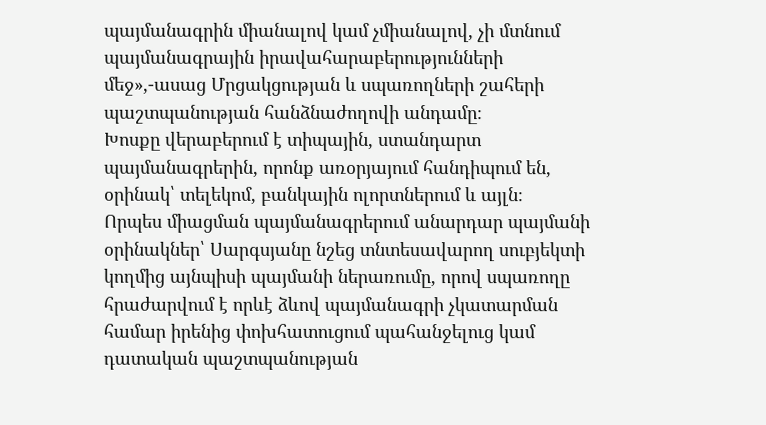պայմանագրին միանալով կամ չմիանալով, չի մտնում պայմանագրային իրավահարաբերությունների մեջ»,-ասաց Մրցակցության և սպառողների շահերի պաշտպանության հանձնաժողովի անդամը։
Խոսքը վերաբերում է տիպային, ստանդարտ պայմանագրերին, որոնք առօրյայում հանդիպում են, օրինակ՝ տելեկոմ, բանկային ոլորտներում և այլն։
Որպես միացման պայմանագրերում անարդար պայմանի օրինակներ՝ Սարգսյանը նշեց տնտեսավարող սուբյեկտի կողմից այնպիսի պայմանի ներառումը, որով սպառողը հրաժարվում է որևէ ձևով պայմանագրի չկատարման համար իրենից փոխհատուցում պահանջելուց կամ դատական պաշտպանության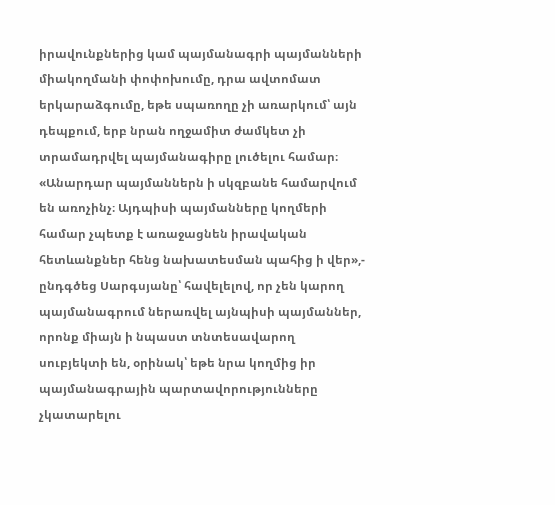իրավունքներից կամ պայմանագրի պայմանների միակողմանի փոփոխումը, դրա ավտոմատ երկարաձգումը, եթե սպառողը չի առարկում՝ այն դեպքում, երբ նրան ողջամիտ ժամկետ չի տրամադրվել պայմանագիրը լուծելու համար։
«Անարդար պայմաններն ի սկզբանե համարվում են առոչինչ։ Այդպիսի պայմանները կողմերի համար չպետք է առաջացնեն իրավական հետևանքներ հենց նախատեսման պահից ի վեր»,- ընդգծեց Սարգսյանը՝ հավելելով, որ չեն կարող պայմանագրում ներառվել այնպիսի պայմաններ, որոնք միայն ի նպաստ տնտեսավարող սուբյեկտի են, օրինակ՝ եթե նրա կողմից իր պայմանագրային պարտավորությունները չկատարելու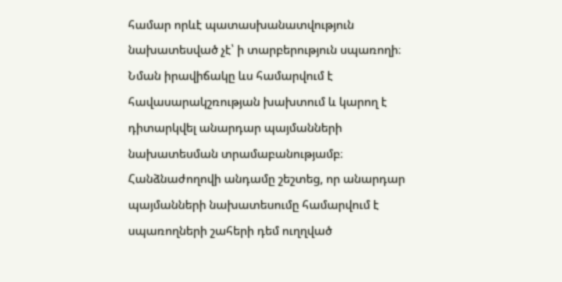համար որևէ պատասխանատվություն նախատեսված չէ՝ ի տարբերություն սպառողի։ Նման իրավիճակը ևս համարվում է հավասարակշռության խախտում և կարող է դիտարկվել անարդար պայմանների նախատեսման տրամաբանությամբ։
Հանձնաժողովի անդամը շեշտեց, որ անարդար պայմանների նախատեսումը համարվում է սպառողների շահերի դեմ ուղղված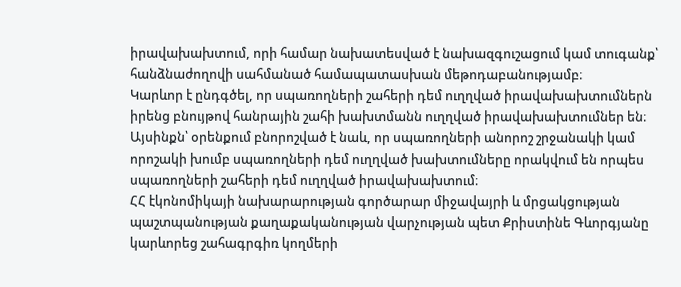իրավախախտում, որի համար նախատեսված է նախազգուշացում կամ տուգանք՝ հանձնաժողովի սահմանած համապատասխան մեթոդաբանությամբ։
Կարևոր է ընդգծել, որ սպառողների շահերի դեմ ուղղված իրավախախտումներն իրենց բնույթով հանրային շահի խախտմանն ուղղված իրավախախտումներ են։ Այսինքն՝ օրենքում բնորոշված է նաև, որ սպառողների անորոշ շրջանակի կամ որոշակի խումբ սպառողների դեմ ուղղված խախտումները որակվում են որպես սպառողների շահերի դեմ ուղղված իրավախախտում։
ՀՀ էկոնոմիկայի նախարարության գործարար միջավայրի և մրցակցության պաշտպանության քաղաքականության վարչության պետ Քրիստինե Գևորգյանը կարևորեց շահագրգիռ կողմերի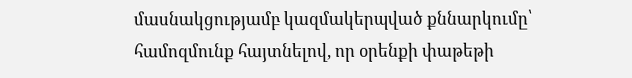մասնակցությամբ կազմակերպված քննարկումը՝ համոզմունք հայտնելով, որ օրենքի փաթեթի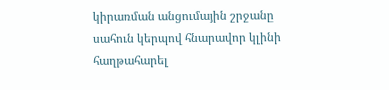կիրառման անցումային շրջանը սահուն կերպով հնարավոր կլինի հաղթահարել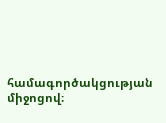համագործակցության միջոցով։